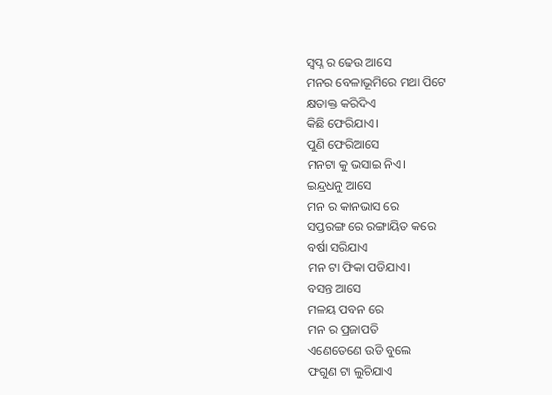ସ୍ବପ୍ନ ର ଢେଉ ଆସେ
ମନର ବେଳାଭୂମିରେ ମଥା ପିଟେ
କ୍ଷତାକ୍ତ କରିଦିଏ
କିଛି ଫେରିଯାଏ।
ପୁଣି ଫେରିଆସେ
ମନଟା କୁ ଭସାଇ ନିଏ।
ଇନ୍ଦ୍ରଧନୁ ଆସେ
ମନ ର କାନଭାସ ରେ
ସପ୍ତରଙ୍ଗ ରେ ରଙ୍ଗାୟିତ କରେ
ବର୍ଷା ସରିଯାଏ
ମନ ଟା ଫିକା ପଡିଯାଏ।
ବସନ୍ତ ଆସେ
ମଳୟ ପବନ ରେ
ମନ ର ପ୍ରଜାପତି
ଏଣେତେଣେ ଉଡି ବୁଲେ
ଫଗୁଣ ଟା ଲୁଚିଯାଏ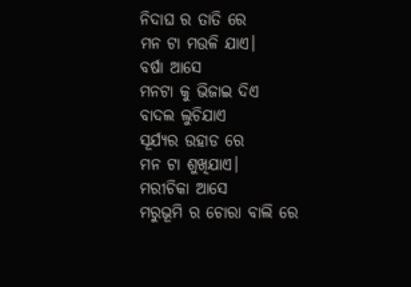ନିଦାଘ ର ତାତି ରେ
ମନ ଟା ମଉଳି ଯାଏ।
ବର୍ଷା ଆସେ
ମନଟା କୁ ଭିଜାଇ ଦିଏ
ବାଦଲ ଲୁଚିଯାଏ
ସୂର୍ଯ୍ୟର ଉହାଡ ରେ
ମନ ଟା ଶୁଖିଯାଏ।
ମରୀଚିକା ଆସେ
ମରୁଭୂମି ର ଚୋରା ବାଲି ରେ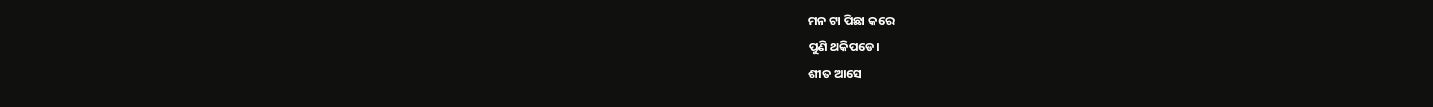ମନ ଟା ପିଛା କରେ
ପୁଣି ଥକିପଡେ।
ଶୀତ ଆସେ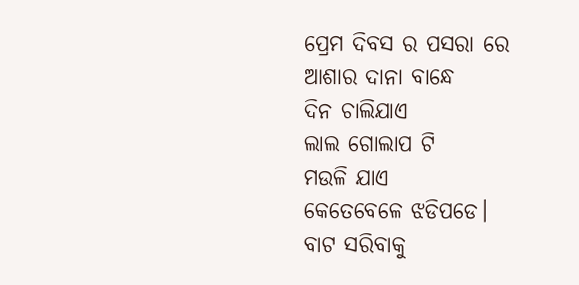ପ୍ରେମ ଦିବସ ର ପସରା ରେ
ଆଶାର ଦାନା ବାନ୍ଧେ
ଦିନ ଚାଲିଯାଏ
ଲାଲ ଗୋଲାପ ଟି
ମଉଳି ଯାଏ
କେତେବେଳେ ଝଡିପଡେ।
ବାଟ ସରିବାକୁ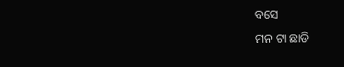ବସେ
ମନ ଟା ଛାଡି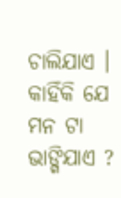ଚାଲିଯାଏ ।
କାହିଁକି ଯେ ମନ ଟା ଭାଙ୍ଗିଯାଏ ?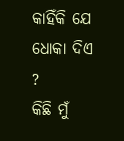କାହିଁକି ଯେ ଧୋକା ଦିଏ ?
କିଛି ମୁଁ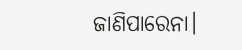ଜାଣିପାରେନା।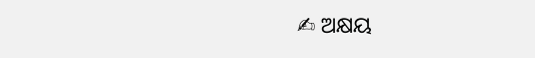✍ ଅକ୍ଷୟ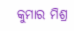କୁମାର ମିଶ୍ର